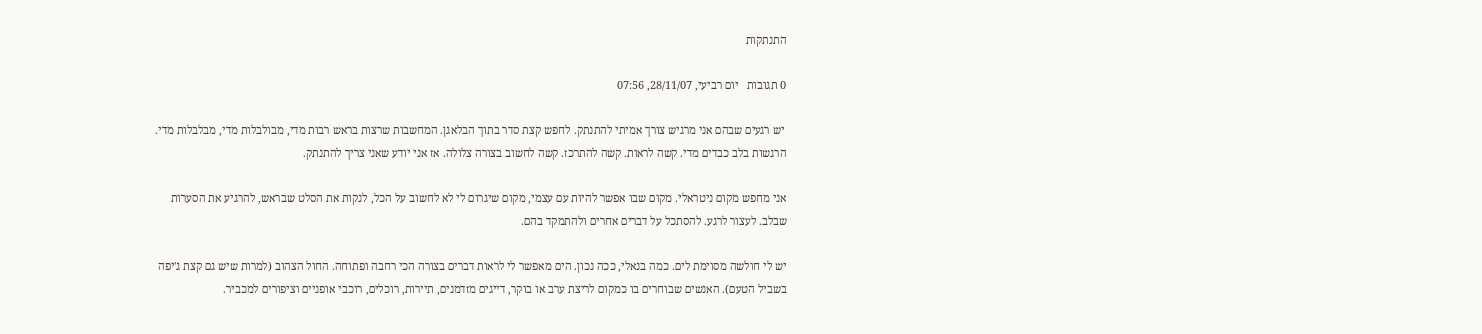התנתקות

0 תגובות   יום רביעי, 28/11/07, 07:56

 יש רגעים שבהם אני מרגיש צורך אמיתי להתנתק. לחפש קצת סדר בתוך הבלאגן. המחשבות שרצות בראש רבות מדי, מבולבלות מדי, מבלבלות מדי. הרגשות בלב כבדים מדי. קשה לראות. קשה להתרכז. קשה לחשוב בצורה צלולה. אז אני יודע שאני צריך להתנתק.

אני מחפש מקום ניטראלי. מקום שבו אפשר להיות עם עצמי, מקום שיגרום לי לא לחשוב על הכל, לנקות את הסלט שבראש, להרגיע את הסערות שבלב. לעצור לרגע. להסתכל על דברים אחרים ולהתמקד בהם.

יש לי חולשה מסוימת לים. כמה בנאלי, ככה נכון. הים מאפשר לי לראות דברים בצורה הכי רחבה ופתוחה. החול הצהוב (למרות שיש גם קצת ג'יפה בשביל הטעם). האנשים שבוחרים בו כמקום לריצת ערב או בוקר, דייגים מזדמנים, תיירות, רוכלים, רוכבי אופניים וציפורים למכביר.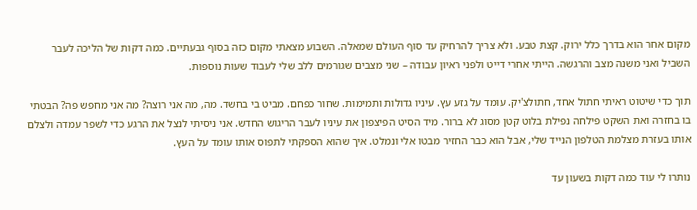מקום אחר הוא בדרך כלל ירוק. קצת טבע. ולא צריך להרחיק עד סוף העולם שמאלה. השבוע מצאתי מקום כזה בסוף גבעתיים. כמה דקות של הליכה לעבר השביל ואני משנה מצב והרגשה. הייתי אחרי דייט ולפני ראיון עבודה – שני מצבים שגורמים ללב שלי לעבוד שעות נוספות.

תוך כדי שיטוט ראיתי חתול אחד, חתולצ'יק. עומד על גזע עץ. עיניו גדולות ותמימות. שחור כפחם. מביט בי בחשד. מה, מה אני רוצה? מה אני מחפש פה? הבטתי בו בחזרה ואת השקט פילחה נפילת בלוט קטן מסוג לא ברור. מיד הסיט הפיצפון את עיניו לעבר הריגוש החדש. אני ניסיתי לנצל את הרגע כדי לשפר עמדה ולצלם אותו בעזרת מצלמת הטלפון הנייד שלי, אבל הוא כבר החזיר מבטו אלי ונמלט. איך שהוא הספקתי לתפוס אותו עומד על העץ.

נותרו לי עוד כמה דקות בשעון עד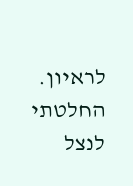לראיון. החלטתי לנצל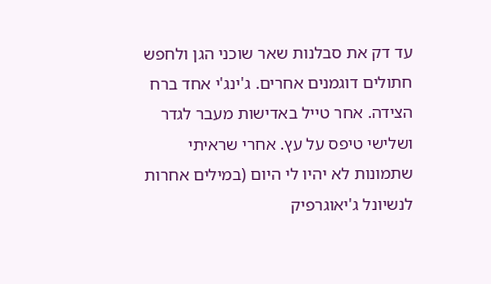עד דק את סבלנות שאר שוכני הגן ולחפש חתולים דוגמנים אחרים. ג'ינג'י אחד ברח הצידה. אחר טייל באדישות מעבר לגדר ושלישי טיפס על עץ. אחרי שראיתי שתמונות לא יהיו לי היום (במילים אחרות לנשיונל ג'יאוגרפיק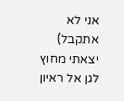אני לא אתקבל) יצאתי מחוץ לגן אל ראיון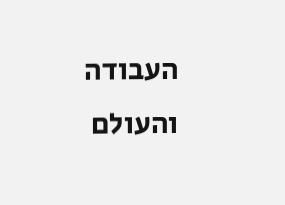העבודה והעולם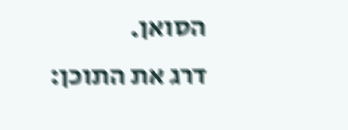הסואן.
דרג את התוכן: